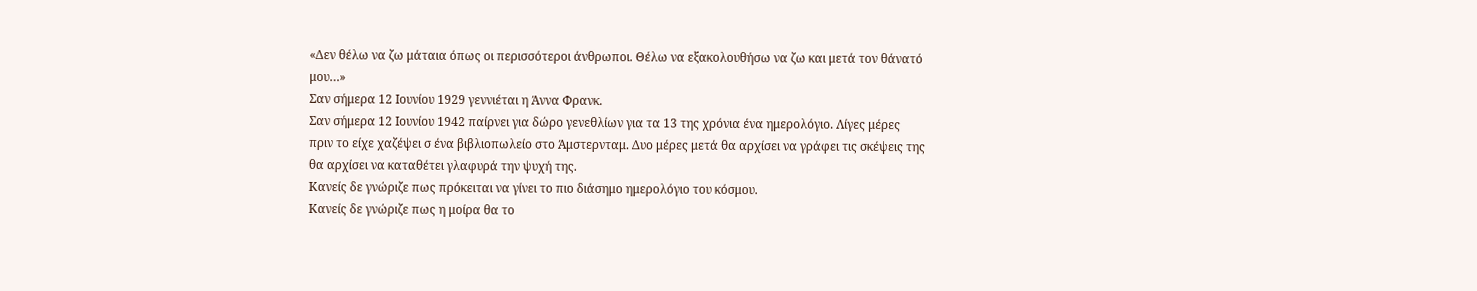«Δεν θέλω να ζω μάταια όπως οι περισσότεροι άνθρωποι. Θέλω να εξακολουθήσω να ζω και μετά τον θάνατό μου…»
Σαν σήμερα 12 Ιουνίου 1929 γεννιέται η Άννα Φρανκ.
Σαν σήμερα 12 Ιουνίου 1942 παίρνει για δώρο γενεθλίων για τα 13 της χρόνια ένα ημερολόγιο. Λίγες μέρες πριν το είχε χαζέψει σ ένα βιβλιοπωλείο στο Άμστερνταμ. Δυο μέρες μετά θα αρχίσει να γράφει τις σκέψεις της θα αρχίσει να καταθέτει γλαφυρά την ψυχή της.
Κανείς δε γνώριζε πως πρόκειται να γίνει το πιο διάσημο ημερολόγιο του κόσμου.
Κανείς δε γνώριζε πως η μοίρα θα το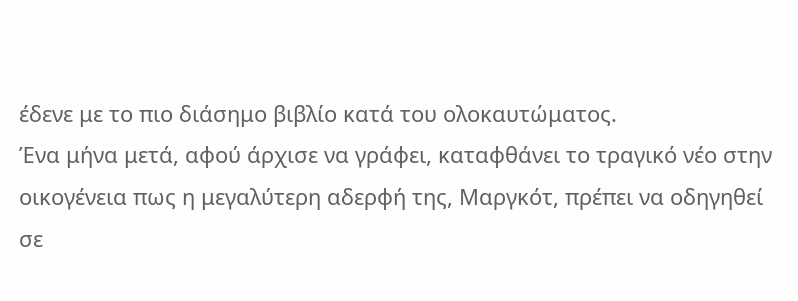έδενε με το πιο διάσημο βιβλίο κατά του ολοκαυτώματος.
Ένα μήνα μετά, αφού άρχισε να γράφει, καταφθάνει το τραγικό νέο στην οικογένεια πως η μεγαλύτερη αδερφή της, Μαργκότ, πρέπει να οδηγηθεί σε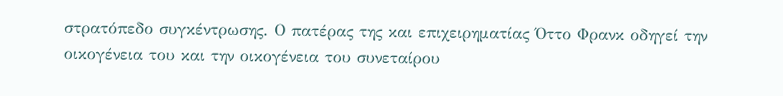στρατόπεδο συγκέντρωσης. Ο πατέρας της και επιχειρηματίας Όττο Φρανκ οδηγεί την οικογένεια του και την οικογένεια του συνεταίρου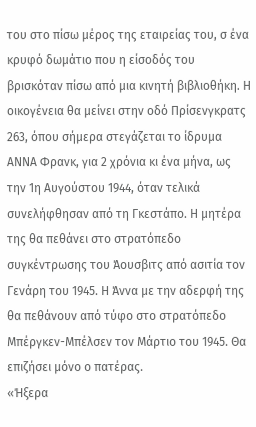του στο πίσω μέρος της εταιρείας του, σ ένα κρυφό δωμάτιο που η είσοδός του βρισκόταν πίσω από μια κινητή βιβλιοθήκη. Η οικογένεια θα μείνει στην οδό Πρίσενγκρατς 263, όπου σήμερα στεγάζεται το ίδρυμα ΑΝΝΑ Φρανκ, για 2 χρόνια κι ένα μήνα, ως την 1η Αυγούστου 1944, όταν τελικά συνελήφθησαν από τη Γκεστάπο. Η μητέρα της θα πεθάνει στο στρατόπεδο συγκέντρωσης του Άουσβιτς από ασιτία τον Γενάρη του 1945. Η Άννα με την αδερφή της θα πεθάνουν από τύφο στο στρατόπεδο Μπέργκεν-Μπέλσεν τον Μάρτιο του 1945. Θα επιζήσει μόνο ο πατέρας.
«Ήξερα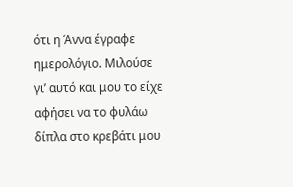ότι η Άννα έγραφε ημερολόγιο. Μιλούσε γι’ αυτό και μου το είχε αφήσει να το φυλάω δίπλα στο κρεβάτι μου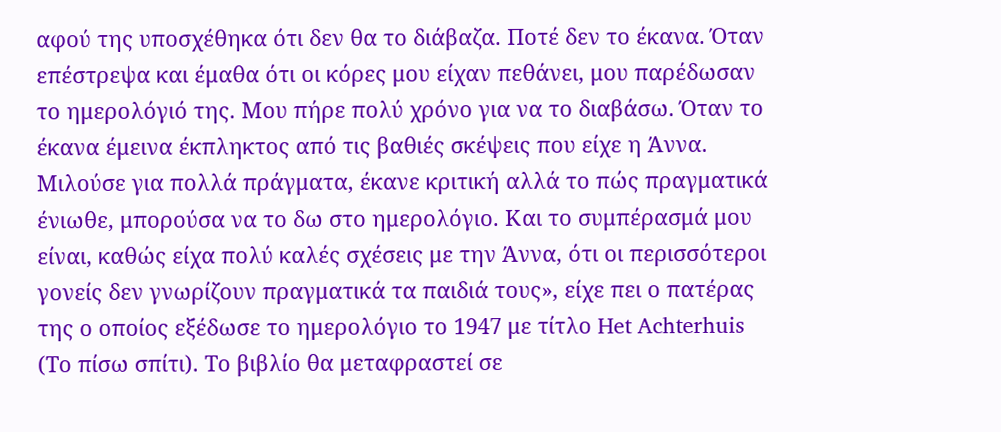αφού της υποσχέθηκα ότι δεν θα το διάβαζα. Ποτέ δεν το έκανα. Όταν επέστρεψα και έμαθα ότι οι κόρες μου είχαν πεθάνει, μου παρέδωσαν το ημερολόγιό της. Μου πήρε πολύ χρόνο για να το διαβάσω. Όταν το έκανα έμεινα έκπληκτος από τις βαθιές σκέψεις που είχε η Άννα. Μιλούσε για πολλά πράγματα, έκανε κριτική αλλά το πώς πραγματικά ένιωθε, μπορούσα να το δω στο ημερολόγιο. Και το συμπέρασμά μου είναι, καθώς είχα πολύ καλές σχέσεις με την Άννα, ότι οι περισσότεροι γονείς δεν γνωρίζουν πραγματικά τα παιδιά τους», είχε πει ο πατέρας της ο οποίος εξέδωσε το ημερολόγιο το 1947 με τίτλο Het Achterhuis (Το πίσω σπίτι). Το βιβλίο θα μεταφραστεί σε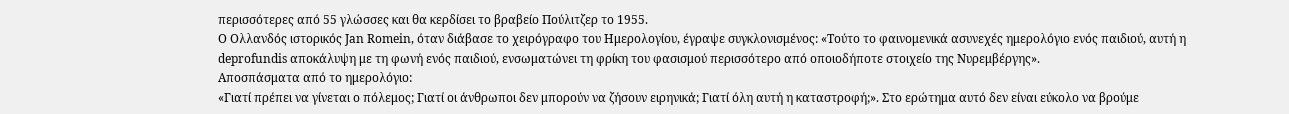περισσότερες από 55 γλώσσες και θα κερδίσει το βραβείο Πούλιτζερ το 1955.
Ο Ολλανδός ιστορικός Jan Romein, όταν διάβασε το χειρόγραφο του Ημερολογίου, έγραψε συγκλονισμένος: «Τούτο το φαινομενικά ασυνεχές ημερολόγιο ενός παιδιού, αυτή η deprofundis αποκάλυψη με τη φωνή ενός παιδιού, ενσωματώνει τη φρίκη του φασισμού περισσότερο από οποιοδήποτε στοιχείο της Νυρεμβέργης».
Αποσπάσματα από το ημερολόγιο:
«Γιατί πρέπει να γίνεται ο πόλεμος; Γιατί οι άνθρωποι δεν μπορούν να ζήσουν ειρηνικά; Γιατί όλη αυτή η καταστροφή;». Στο ερώτημα αυτό δεν είναι εύκολο να βρούμε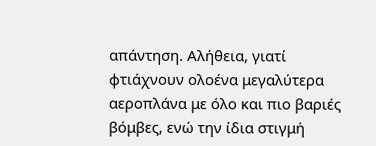απάντηση. Αλήθεια, γιατί φτιάχνουν ολοένα μεγαλύτερα αεροπλάνα με όλο και πιο βαριές βόμβες, ενώ την ίδια στιγμή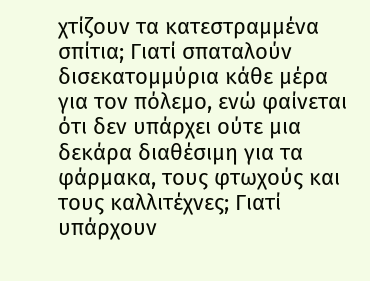χτίζουν τα κατεστραμμένα σπίτια; Γιατί σπαταλούν δισεκατομμύρια κάθε μέρα για τον πόλεμο, ενώ φαίνεται ότι δεν υπάρχει ούτε μια δεκάρα διαθέσιμη για τα φάρμακα, τους φτωχούς και τους καλλιτέχνες; Γιατί υπάρχουν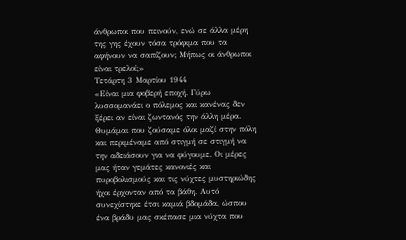άνθρωποι που πεινούν, ενώ σε άλλα μέρη της γης έχουν τόσα τρόφιμα που τα αφήνουν να σαπίζουν; Μήπως οι άνθρωποι είναι τρελοί;»
Τετάρτη 3 Μαρτίου 1944
«Είναι μια φοβερή εποχή. Γύρω λυσσομανάει ο πόλεμος και κανένας δεν ξέρει αν είναι ζωντανός την άλλη μέρα. Θυμάμαι που ζούσαμε όλοι μαζί στην πόλη και περιμέναμε από στιγμή σε στιγμή να την αδειάσουν για να φύγουμε. Οι μέρες μας ήταν γεμάτες κανονιές και πυροβολισμούς και τις νύχτες μυστηριώδης ήχοι έρχονταν από τα βάθη. Αυτό συνεχίστηκε έτσι καμιά βδομάδα, ώσπου ένα βράδυ μας σκέπασε μια νύχτα που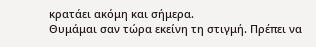κρατάει ακόμη και σήμερα.
Θυμάμαι σαν τώρα εκείνη τη στιγμή. Πρέπει να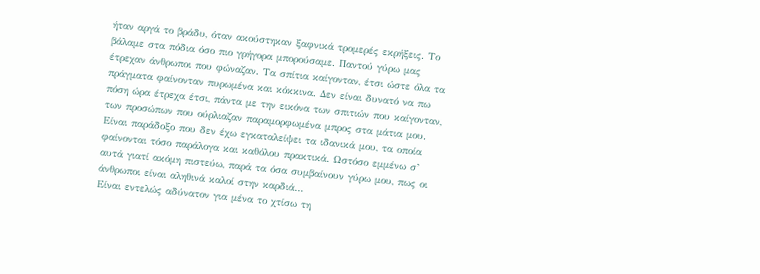ήταν αργά το βράδυ, όταν ακούστηκαν ξαφνικά τρομερές εκρήξεις. Το βάλαμε στα πόδια όσο πιο γρήγορα μπορούσαμε. Παντού γύρω μας έτρεχαν άνθρωποι που φώναζαν. Τα σπίτια καίγονταν, έτσι ώστε όλα τα πράγματα φαίνονταν πυρωμένα και κόκκινα. Δεν είναι δυνατό να πω πόση ώρα έτρεχα έτσι, πάντα με την εικόνα των σπιτιών που καίγονταν, των προσώπων που ούρλιαζαν παραμορφωμένα μπρος στα μάτια μου.
Είναι παράδοξο που δεν έχω εγκαταλείψει τα ιδανικά μου, τα οποία φαίνονται τόσο παράλογα και καθόλου πρακτικά. Ωστόσο εμμένω σ’ αυτά γιατί ακόμη πιστεύω, παρά τα όσα συμβαίνουν γύρω μου, πως οι άνθρωποι είναι αληθινά καλοί στην καρδιά…
Είναι εντελώς αδύνατον για μένα το χτίσω τη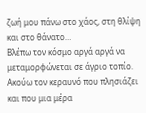ζωή μου πάνω στο χάος, στη θλίψη και στο θάνατο…
Βλέπω τον κόσμο αργά αργά να μεταμορφώνεται σε άγριο τοπίο. Ακούω τον κεραυνό που πλησιάζει και που μια μέρα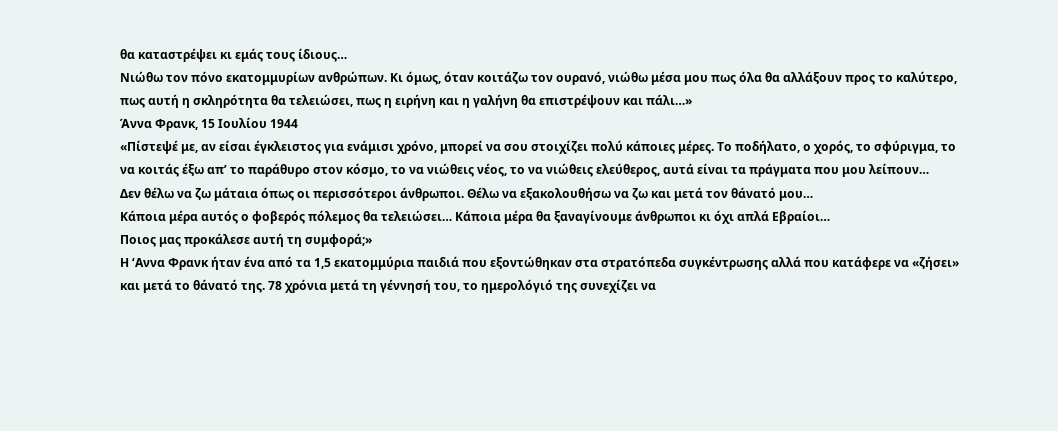θα καταστρέψει κι εμάς τους ίδιους…
Νιώθω τον πόνο εκατομμυρίων ανθρώπων. Κι όμως, όταν κοιτάζω τον ουρανό, νιώθω μέσα μου πως όλα θα αλλάξουν προς το καλύτερο, πως αυτή η σκληρότητα θα τελειώσει, πως η ειρήνη και η γαλήνη θα επιστρέψουν και πάλι…»
Άννα Φρανκ, 15 Ιουλίου 1944
«Πίστεψέ με, αν είσαι έγκλειστος για ενάμισι χρόνο, μπορεί να σου στοιχίζει πολύ κάποιες μέρες. Το ποδήλατο, ο χορός, το σφύριγμα, το να κοιτάς έξω απ’ το παράθυρο στον κόσμο, το να νιώθεις νέος, το να νιώθεις ελεύθερος, αυτά είναι τα πράγματα που μου λείπουν…
Δεν θέλω να ζω μάταια όπως οι περισσότεροι άνθρωποι. Θέλω να εξακολουθήσω να ζω και μετά τον θάνατό μου…
Κάποια μέρα αυτός ο φοβερός πόλεμος θα τελειώσει… Κάποια μέρα θα ξαναγίνουμε άνθρωποι κι όχι απλά Εβραίοι…
Ποιος μας προκάλεσε αυτή τη συμφορά;»
Η ‘Αννα Φρανκ ήταν ένα από τα 1,5 εκατομμύρια παιδιά που εξοντώθηκαν στα στρατόπεδα συγκέντρωσης αλλά που κατάφερε να «ζήσει» και μετά το θάνατό της. 78 χρόνια μετά τη γέννησή του, το ημερολόγιό της συνεχίζει να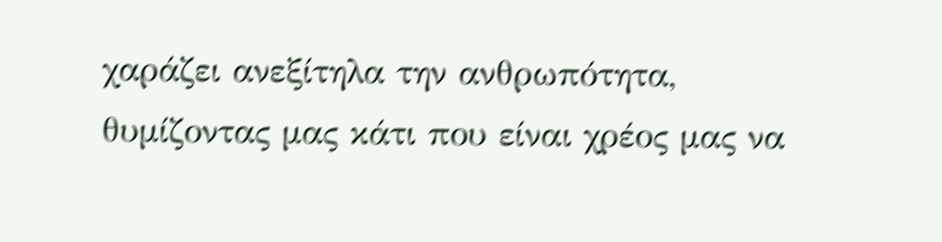χαράζει ανεξίτηλα την ανθρωπότητα, θυμίζοντας μας κάτι που είναι χρέος μας να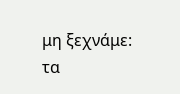μη ξεχνάμε: τα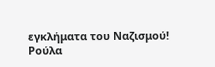εγκλήματα του Ναζισμού!
Ρούλα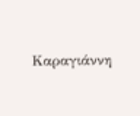Καραγιάννη